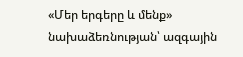«Մեր երգերը և մենք» նախաձեռնության՝ ազգային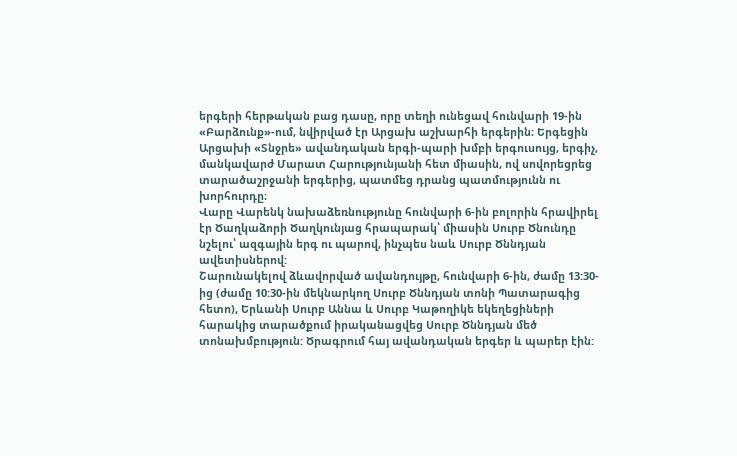երգերի հերթական բաց դասը, որը տեղի ունեցավ հունվարի 19-ին «Բարձունք»-ում, նվիրված էր Արցախ աշխարհի երգերին։ Երգեցին Արցախի «Տնջրե» ավանդական երգի-պարի խմբի երգուսույց, երգիչ, մանկավարժ Մարատ Հարությունյանի հետ միասին, ով սովորեցրեց տարածաշրջանի երգերից, պատմեց դրանց պատմությունն ու խորհուրդը։
Վարը Վարենկ նախաձեռնությունը հունվարի 6-ին բոլորին հրավիրել էր Ծաղկաձորի Ծաղկունյաց հրապարակ՝ միասին Սուրբ Ծնունդը նշելու՝ ազգային երգ ու պարով, ինչպես նաև Սուրբ Ծննդյան ավետիսներով:
Շարունակելով ձևավորված ավանդույթը, հունվարի 6-ին, ժամը 13:30-ից (ժամը 10:30-ին մեկնարկող Սուրբ Ծննդյան տոնի Պատարագից հետո), Երևանի Սուրբ Աննա և Սուրբ Կաթողիկե եկեղեցիների հարակից տարածքում իրականացվեց Սուրբ Ծննդյան մեծ տոնախմբություն: Ծրագրում հայ ավանդական երգեր և պարեր էին: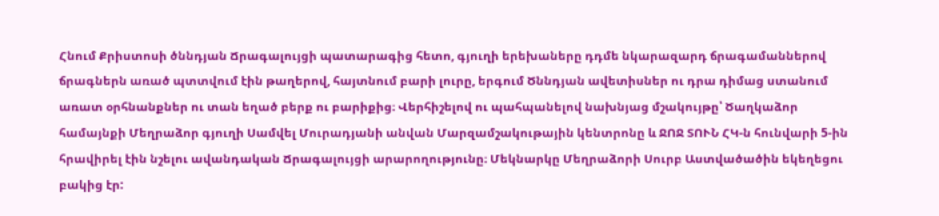Հնում Քրիստոսի ծննդյան Ճրագալույցի պատարագից հետո, գյուղի երեխաները դդմե նկարազարդ ճրագամաններով ճրագներն առած պտտվում էին թաղերով, հայտնում բարի լուրը, երգում Ծննդյան ավետիսներ ու դրա դիմաց ստանում առատ օրհնանքներ ու տան եղած բերք ու բարիքից։ Վերհիշելով ու պահպանելով նախնյաց մշակույթը՝ Ծաղկաձոր համայնքի Մեղրաձոր գյուղի Սամվել Մուրադյանի անվան Մարզամշակութային կենտրոնը և ՋՈՋ ՏՈՒՆ ՀԿ-ն հունվարի 5-ին հրավիրել էին նշելու ավանդական Ճրագալույցի արարողությունը։ Մեկնարկը Մեղրաձորի Սուրբ Աստվածածին եկեղեցու բակից էր: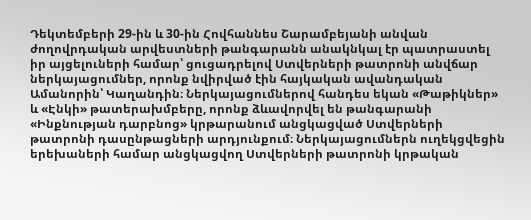Դեկտեմբերի 29-ին և 30-ին Հովհաննես Շարամբեյանի անվան ժողովրդական արվեստների թանգարանն անակնկալ էր պատրաստել իր այցելուների համար՝ ցուցադրելով Ստվերների թատրոնի անվճար ներկայացումներ, որոնք նվիրված էին հայկական ավանդական Ամանորին՝ Կաղանդին։ Ներկայացումներով հանդես եկան «Թաթիկներ» և «Էնկի» թատերախմբերը, որոնք ձևավորվել են թանգարանի «Ինքնության դարբնոց» կրթարանում անցկացված Ստվերների թատրոնի դասընթացների արդյունքում։ Ներկայացումներն ուղեկցվեցին երեխաների համար անցկացվող Ստվերների թատրոնի կրթական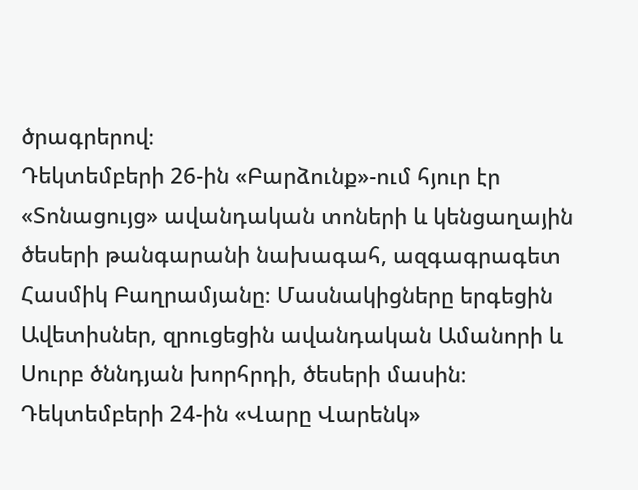ծրագրերով։
Դեկտեմբերի 26-ին «Բարձունք»-ում հյուր էր «Տոնացույց» ավանդական տոների և կենցաղային ծեսերի թանգարանի նախագահ, ազգագրագետ Հասմիկ Բաղրամյանը։ Մասնակիցները երգեցին Ավետիսներ, զրուցեցին ավանդական Ամանորի և Սուրբ ծննդյան խորհրդի, ծեսերի մասին։
Դեկտեմբերի 24-ին «Վարը Վարենկ»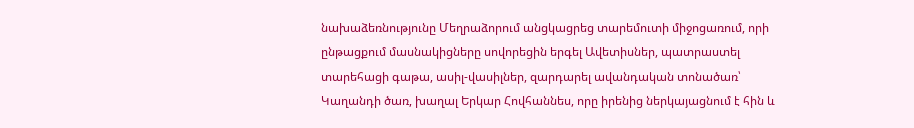նախաձեռնությունը Մեղրաձորում անցկացրեց տարեմուտի միջոցառում, որի ընթացքում մասնակիցները սովորեցին երգել Ավետիսներ, պատրաստել տարեհացի գաթա, ասիլ-վասիլներ, զարդարել ավանդական տոնածառ՝ Կաղանդի ծառ, խաղալ Երկար Հովհաննես, որը իրենից ներկայացնում է հին և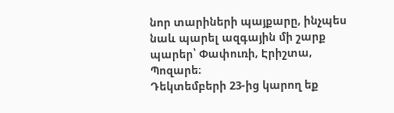նոր տարիների պայքարը, ինչպես նաև պարել ազգային մի շարք պարեր՝ Փափուռի, Էրիշտա, Պոզարե։
Դեկտեմբերի 23-ից կարող եք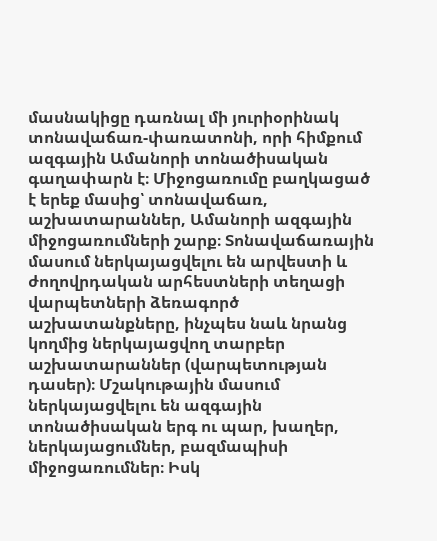մասնակիցը դառնալ մի յուրիօրինակ տոնավաճառ-փառատոնի, որի հիմքում ազգային Ամանորի տոնածիսական գաղափարն է։ Միջոցառումը բաղկացած է երեք մասից՝ տոնավաճառ, աշխատարաններ, Ամանորի ազգային միջոցառումների շարք։ Տոնավաճառային մասում ներկայացվելու են արվեստի և ժողովրդական արհեստների տեղացի վարպետների ձեռագործ աշխատանքները, ինչպես նաև նրանց կողմից ներկայացվող տարբեր աշխատարաններ (վարպետության դասեր)։ Մշակութային մասում ներկայացվելու են ազգային տոնածիսական երգ ու պար, խաղեր, ներկայացումներ, բազմապիսի միջոցառումներ։ Իսկ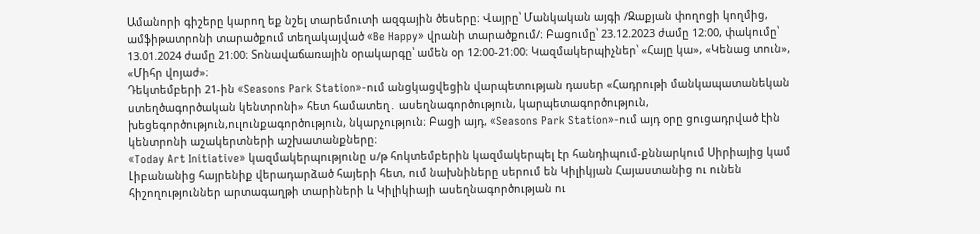Ամանորի գիշերը կարող եք նշել տարեմուտի ազգային ծեսերը։ Վայրը՝ Մանկական այգի /Զաքյան փողոցի կողմից, ամֆիթատրոնի տարածքում տեղակայված «Be Happy» վրանի տարածքում/։ Բացումը՝ 23.12.2023 ժամը 12։00, փակումը՝ 13.01.2024 ժամը 21։00։ Տոնավաճառային օրակարգը՝ ամեն օր 12։00-21։00։ Կազմակերպիչներ՝ «Հայը կա», «Կենաց տուն», «Միհր վոյաժ»։
Դեկտեմբերի 21-ին «Seasons Park Station»-ում անցկացվեցին վարպետության դասեր «Հադրութի մանկապատանեկան ստեղծագործական կենտրոնի» հետ համատեղ․ ասեղնագործություն, կարպետագործություն, խեցեգործություն,ուլունքագործություն, նկարչություն։ Բացի այդ, «Seasons Park Station»-ում այդ օրը ցուցադրված էին կենտրոնի աշակերտների աշխատանքները։
«Today Art Initiative» կազմակերպությունը ս/թ հոկտեմբերին կազմակերպել էր հանդիպում-քննարկում Սիրիայից կամ Լիբանանից հայրենիք վերադարձած հայերի հետ, ում նախնիները սերում են Կիլիկյան Հայաստանից ու ունեն հիշողություններ արտագաղթի տարիների և Կիլիկիայի ասեղնագործության ու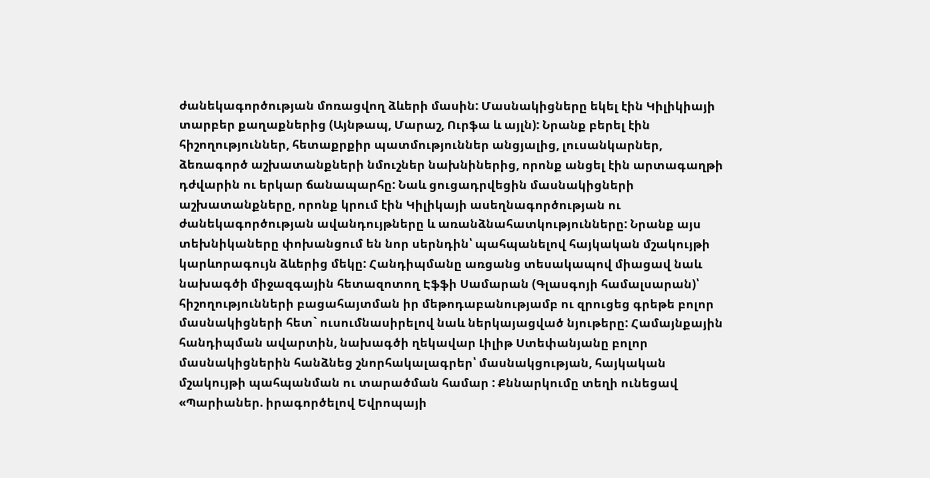ժանեկագործության մոռացվող ձևերի մասին: Մասնակիցները եկել էին Կիլիկիայի տարբեր քաղաքներից (Այնթապ, Մարաշ, Ուրֆա և այլն): Նրանք բերել էին հիշողություններ, հետաքրքիր պատմություններ անցյալից, լուսանկարներ, ձեռագործ աշխատանքների նմուշներ նախնիներից, որոնք անցել էին արտագաղթի դժվարին ու երկար ճանապարհը: Նաև ցուցադրվեցին մասնակիցների աշխատանքները, որոնք կրում էին Կիլիկայի ասեղնագործության ու ժանեկագործության ավանդույթները և առանձնահատկությունները: Նրանք այս տեխնիկաները փոխանցում են նոր սերնդին՝ պահպանելով հայկական մշակույթի կարևորագույն ձևերից մեկը: Հանդիպմանը առցանց տեսակապով միացավ նաև նախագծի միջազգային հետազոտող Էֆֆի Սամարան (Գլասգոյի համալսարան)՝ հիշողությունների բացահայտման իր մեթոդաբանությամբ ու զրուցեց գրեթե բոլոր մասնակիցների հետ` ուսումնասիրելով նաև ներկայացված նյութերը: Համայնքային հանդիպման ավարտին, նախագծի ղեկավար Լիլիթ Ստեփանյանը բոլոր մասնակիցներին հանձնեց շնորհակալագրեր՝ մասնակցության, հայկական մշակույթի պահպանման ու տարածման համար : Քննարկումը տեղի ունեցավ «Պարիաներ. իրագործելով Եվրոպայի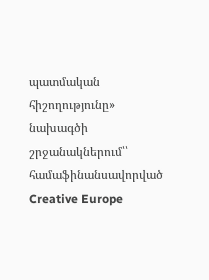պատմական հիշողությունը» նախագծի շրջանակներում՝՝ համաֆինանսավորված Creative Europe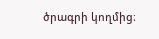ծրագրի կողմից։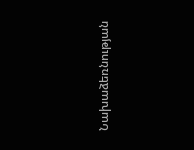Նախաձեռնության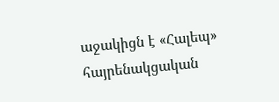աջակիցն է «Հալեպ» հայրենակցական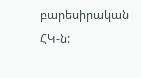բարեսիրական ՀԿ-ն: